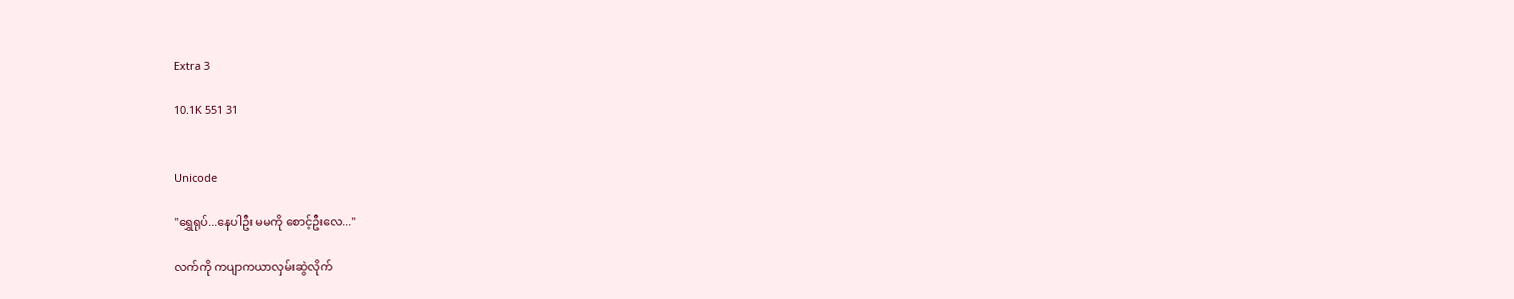Extra 3

10.1K 551 31


Unicode

"ရွှေရုပ်...နေပါဦး မမကို စောင့်ဦးလေ..."

လက်ကို ကပျာကယာလှမ်းဆွဲလိုက်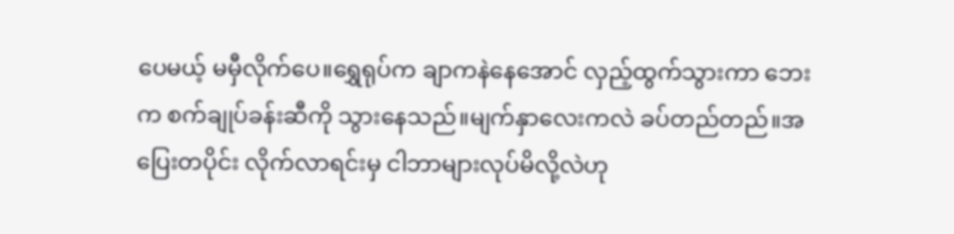ပေမယ့် မမှီလိုက်ပေ။ရွှေရုပ်က ချာကနဲနေအောင် လှည့်ထွက်သွားကာ ဘေးက စက်ချုပ်ခန်းဆီကို သွားနေသည်။မျက်နှာလေးကလဲ ခပ်တည်တည်။အပြေးတပိုင်း လိုက်လာရင်းမှ ငါဘာများလုပ်မိလို့လဲဟု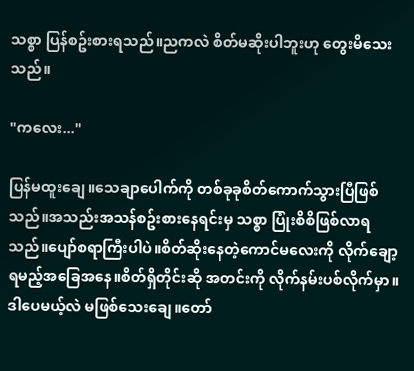သစ္စာ ပြန်စဥ်းစားရသည်။ညကလဲ စိတ်မဆိုးပါဘူးဟု တွေးမိသေးသည်။

"ကလေး..."

ပြန်မထူးချေ။သေချာပေါက်ကို တစ်ခုခုစိတ်ကောက်သွားပြီဖြစ်သည်။အသည်းအသန်စဥ်းစားနေရင်းမှ သစ္စာ ပြုံးစိစိဖြစ်လာရသည်။ပျော်စရာကြီးပါပဲ။စိတ်ဆိုးနေတဲ့ကောင်မလေးကို လိုက်ချော့ရမည့်အခြေအနေ။စိတ်ရှိတိုင်းဆို အတင်းကို လိုက်နမ်းပစ်လိုက်မှာ။ဒါပေမယ့်လဲ မဖြစ်သေးချေ။တော်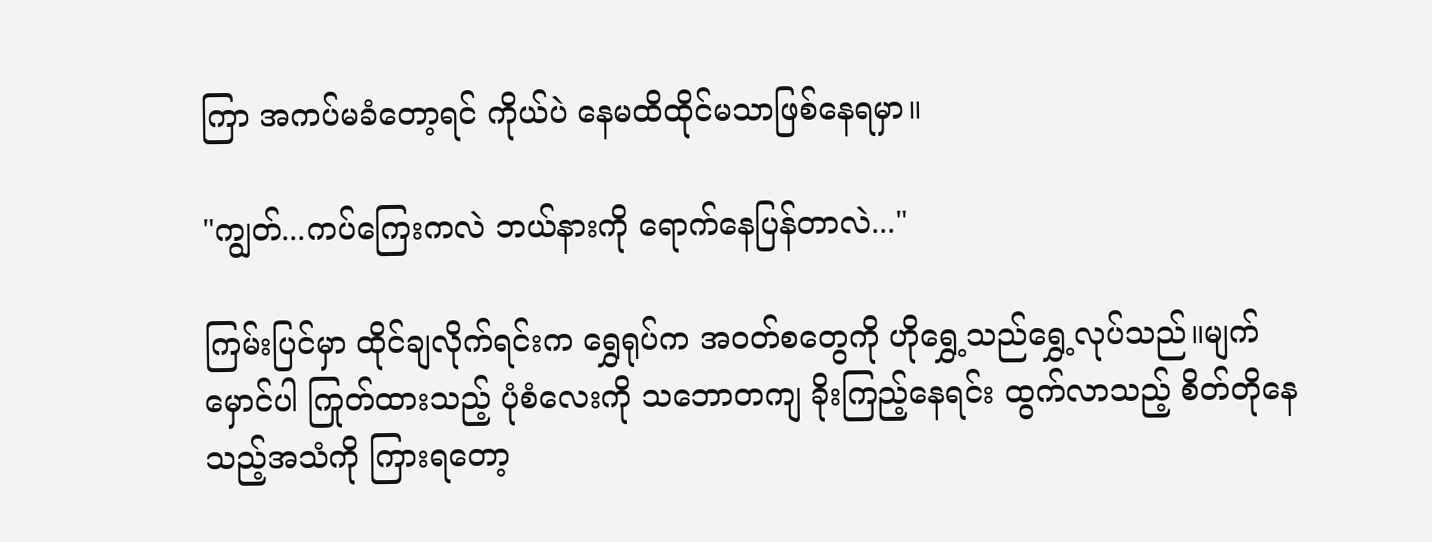ကြာ အကပ်မခံတော့ရင် ကိုယ်ပဲ နေမထိထိုင်မသာဖြစ်နေရမှာ။

"ကျွတ်...ကပ်ကြေးကလဲ ဘယ်နားကို ရောက်နေပြန်တာလဲ..."

ကြမ်းပြင်မှာ ထိုင်ချလိုက်ရင်းက ရွှေရုပ်က အဝတ်စတွေကို ဟိုရွှေ့သည်ရွှေ့လုပ်သည်။မျက်မှောင်ပါ ကြုတ်ထားသည့် ပုံစံလေးကို သဘောတကျ ခိုးကြည့်နေရင်း ထွက်လာသည့် စိတ်တိုနေသည့်အသံကို ကြားရတော့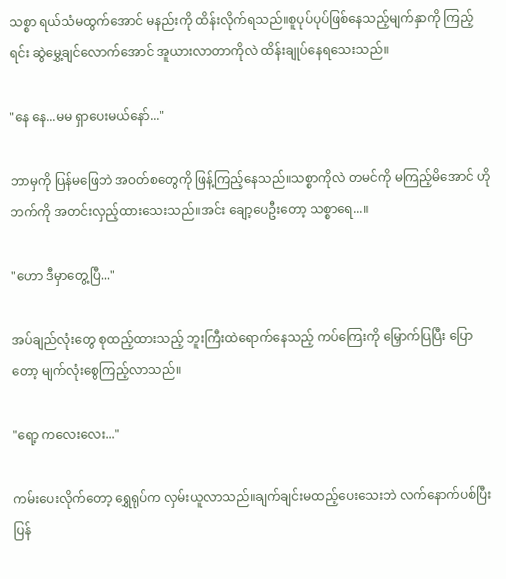သစ္စာ ရယ်သံမထွက်အောင် မနည်းကို ထိန်းလိုက်ရသည်။စူပုပ်ပုပ်ဖြစ်နေသည့်မျက်နှာကို ကြည့်ရင်း ဆွဲမွှေ့ချင်လောက်အောင် အူယားလာတာကိုလဲ ထိန်းချုပ်နေရသေးသည်။

"နေ နေ...မမ ရှာပေးမယ်နော်..."

ဘာမှကို ပြန်မဖြေဘဲ အဝတ်စတွေကို ဖြန့်ကြည့်နေသည်။သစ္စာကိုလဲ တမင်ကို မကြည့်မိအောင် ဟိုဘက်ကို အတင်းလှည့်ထားသေးသည်။အင်း ချော့ပေဦးတော့ သစ္စာရေ...။

"ဟော ဒီမှာတွေ့ပြီ..."

အပ်ချည်လုံးတွေ စုထည့်ထားသည့် ဘူးကြီးထဲရောက်နေသည့် ကပ်ကြေးကို မြှောက်ပြပြီး ပြောတော့ မျက်လုံးစွေကြည့်လာသည်။

"ရော့ ကလေးလေး..."

ကမ်းပေးလိုက်တော့ ရွှေရုပ်က လှမ်းယူလာသည်။ချက်ချင်းမထည့်ပေးသေးဘဲ လက်နောက်ပစ်ပြီး ပြန်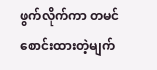ဖွက်လိုက်ကာ တမင်စောင်းထားတဲ့မျက်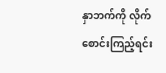နှာဘက်ကို လိုက်စောင်းကြည့်ရင်း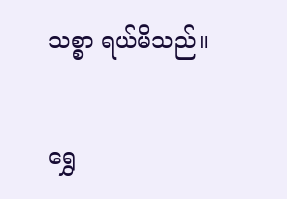သစ္စာ ရယ်မိသည်။

ရွှေ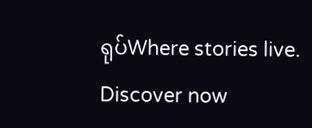ရုပ်Where stories live. Discover now